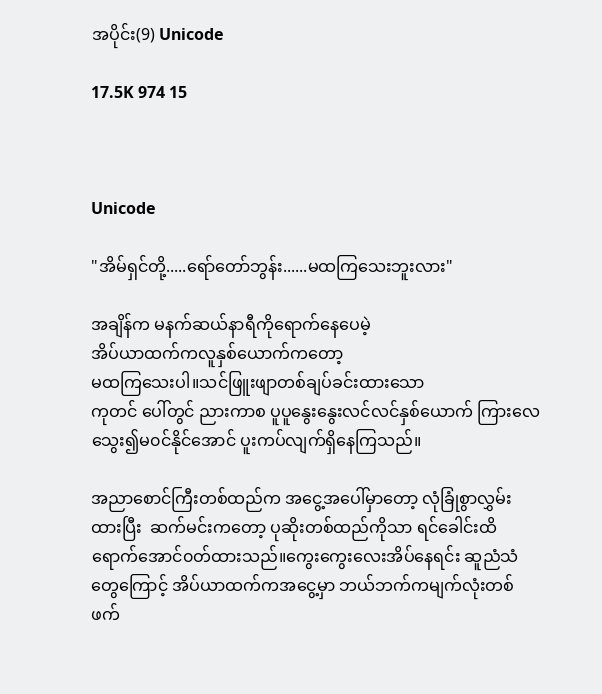အပိုင်း(9) Unicode

17.5K 974 15



Unicode

"အိမ်ရှင်တို့.....ရော်တော်ဘွန်း......မထကြသေးဘူးလား"

အချိန်က မနက်ဆယ်နာရီကိုရောက်နေပေမဲ့
အိပ်ယာထက်ကလူနှစ်ယောက်ကတော့
မထကြသေးပါ။သင်ဖြူးဖျာတစ်ချပ်ခင်းထားသော
ကုတင် ပေါ်တွင် ညားကာစ ပူပူနွေးနွေးလင်လင်နှစ်ယောက် ကြားလေသွေး၍မ၀င်နိုင်အောင် ပူးကပ်လျက်ရှိနေကြသည်။

အညာစောင်ကြီးတစ်ထည်က အငွေ့အပေါ်မှာတော့ လုံခြုံစွာလွှမ်းထားပြီး  ဆက်မင်းကတော့ ပုဆိုးတစ်ထည်ကိုသာ ရင်ခေါင်းထိရောက်အောင်၀တ်ထားသည်။ကွေးကွေးလေးအိပ်နေရင်း ဆူညံသံတွေကြောင့် အိပ်ယာထက်ကအငွေ့မှာ ဘယ်ဘက်ကမျက်လုံးတစ်ဖက်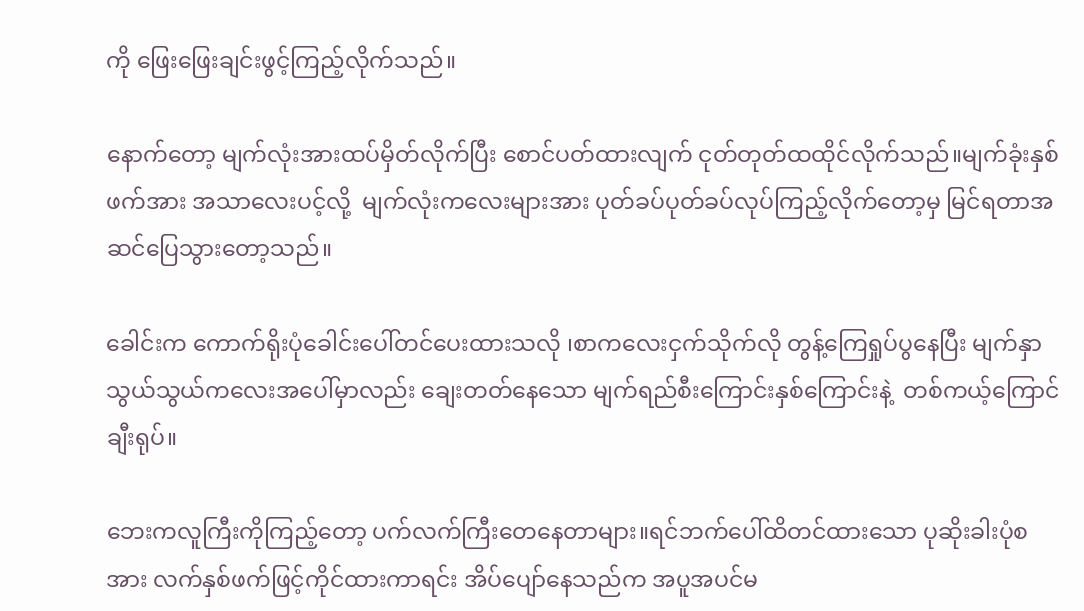ကို ဖြေးဖြေးချင်းဖွင့်ကြည့်လိုက်သည်။

နောက်တော့ မျက်လုံးအားထပ်မှိတ်လိုက်ပြီး စောင်ပတ်ထားလျက် ငုတ်တုတ်ထထိုင်လိုက်သည်။မျက်ခုံးနှစ်ဖက်အား အသာလေးပင့်လို့  မျက်လုံးကလေးများအား ပုတ်ခပ်ပုတ်ခပ်လုပ်ကြည့်လိုက်တော့မှ မြင်ရတာအဆင်ပြေသွားတော့သည်။

ခေါင်းက ကောက်ရိုးပုံခေါင်းပေါ်တင်ပေးထားသလို ၊စာကလေးငှက်သိုက်လို တွန့်ကြေရှုပ်ပွနေပြီး မျက်နှာသွယ်သွယ်ကလေးအပေါ်မှာလည်း ချေးတတ်နေသော မျက်ရည်စီးကြောင်းနှစ်ကြောင်းနဲ့  တစ်ကယ့်ကြောင်ချီးရုပ်။

ဘေးကလူကြီးကိုကြည့်တော့ ပက်လက်ကြီးတေနေတာများ။ရင်ဘက်ပေါ်ထိတင်ထားသော ပုဆိုးခါးပုံစအား လက်နှစ်ဖက်ဖြင့်ကိုင်ထားကာရင်း အိပ်ပျော်နေသည်က အပူအပင်မ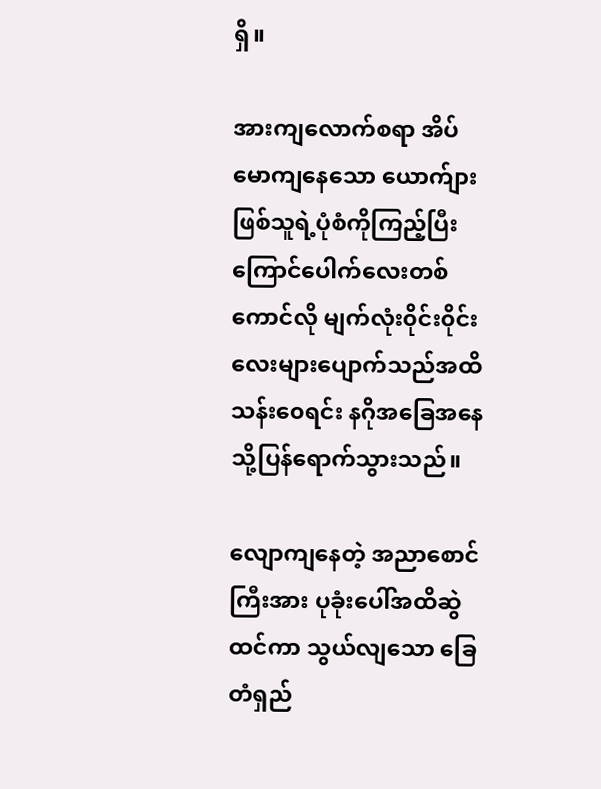ရှိ။

အားကျလောက်စရာ အိပ်မောကျနေသော ယောက်ျားဖြစ်သူရဲ့ပုံစံကိုကြည့်ပြီး ကြောင်ပေါက်လေးတစ်ကောင်လို မျက်လုံး၀ိုင်း၀ိုင်းလေးများပျောက်သည်အထိ သန်း၀ေရင်း နဂိုအခြေအနေသို့ပြန်ရောက်သွားသည်။

လျောကျနေတဲ့ အညာစောင်ကြီးအား ပုခုံးပေါ်အထိဆွဲထင်ကာ သွယ်လျသော ခြေတံရှည်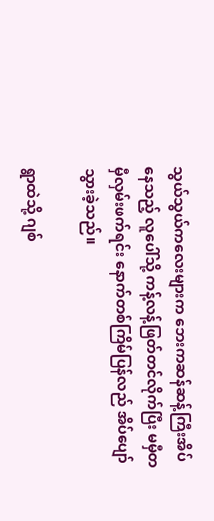သွယ်သွယ်ကလေးများက ဘေးကဆန်ဆန့်ကြီးအိပ်နေသည့် လူပေါ်သို့ ကန့်လန့်ဖြတ်တင်လိုက်ပြီး မမှီတမှီလှမ်းဖက်ရင်း နောက်တစ်ကြိမ်ပြန်လည် အိပ်ပျော်သွားခဲ့သည်။

ရွာထဲသို့ ဂျစ်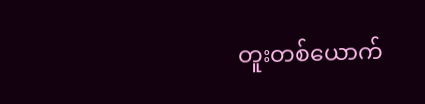တူးတစ်ယောက်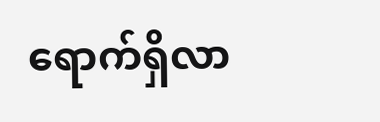ရောက်ရှိလာ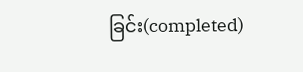ခြင်း(completed)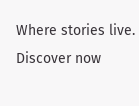Where stories live. Discover now